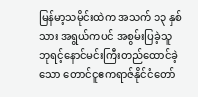မြန်မာ့သမိုင်းထဲက အသက် ၁၃ နှစ်သား အရွယ်ကပင် အစွမ်းပြခဲ့သူ
ဘုရင့်နောင်မင်းကြီးတည်ထောင်ခဲ့သော တောင်ငူဧကရာဇ်နိုင်ငံတော်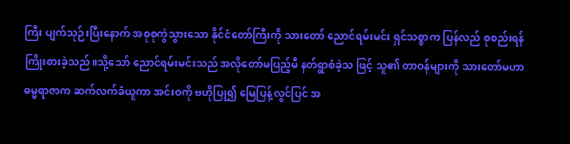ကြီး ပျက်သုဉ်းပြီးနောက် အစုစုကွဲသွားသော နိုင်ငံတော်ကြီးကို သားတော် ညောင်ရမ်းမင်း ရှင်သစ္စာက ပြန်လည် စုစည်းရန် ကြိုးစားခဲ့သည်။သို့သော် ညောင်ရမ်းမင်းသည် အလိုတော်မပြည့်မီ နတ်ရွာစံခဲ့သ ဖြင့် သူ၏ တာဝန်များကို သားတော်မဟာဓမ္မရာဇာက ဆက်လက်ခံယူကာ အင်းဝကို ဗဟိုပြု၍ မြေပြန့်လွင်ပြင် အ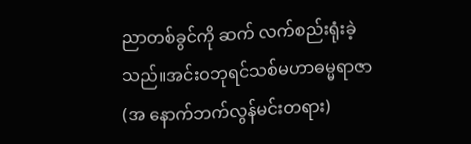ညာတစ်ခွင်ကို ဆက် လက်စည်းရုံးခဲ့သည်။အင်းဝဘုရင်သစ်မဟာဓမ္မရာဇာ (အ နောက်ဘက်လွန်မင်းတရား)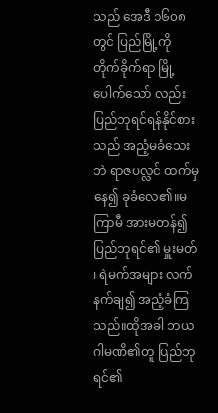သည် အေဒီ ၁၆၀၈ တွင် ပြည်မြို့ကို တိုက်ခိုက်ရာ မြို့ပေါက်သော် လည်း ပြည်ဘုရင်ရန်နိုင်စားသည် အညံ့မခံသေးဘဲ ရာဇပလ္လင် ထက်မှနေ၍ ခုခံလေ၏။မကြာမီ အားမတန်၍ ပြည်ဘုရင်၏ မှူးမတ် ၊ ရဲမက်အများ လက်နက်ချ၍ အညံ့ခံကြသည်။ထိုအခါ ဘယ ဂါမဏိ၏တူ ပြည်ဘုရင်၏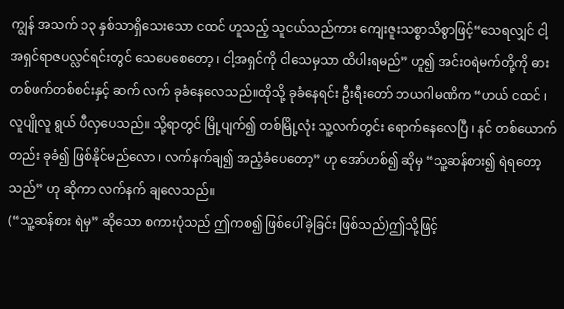ကျွန် အသက် ၁၃ နှစ်သာရှိသေးသော ငထင် ဟူသည့် သူငယ်သည်ကား ကျေးဇူးသစ္စာသိစွာဖြင့်“သေရလျှင် ငါ့အရှင်ရာဇပလ္လင်ရင်းတွင် သေပေစေတော့ ၊ ငါ့အရှင်ကို ငါသေမှသာ ထိပါးရမည်” ဟူ၍ အင်းဝရဲမက်တို့ကို ဓားတစ်ဖက်တစ်စင်းနှင့် ဆက် လက် ခုခံနေလေသည်။ထိုသို့ ခုခံနေရင်း ဦးရီးတော် ဘယဂါမဏိက “ဟယ် ငထင် ၊ လူပျိုလူ ရွယ် ပီလှပေသည်။ သို့ရာတွင် မြို့ပျက်၍ တစ်မြို့လုံး သူ့လက်တွင်း ရောက်နေလေပြီ ၊ နင် တစ်ယောက် တည်း ခုခံ၍ ဖြစ်နိုင်မည်လော ၊ လက်နက်ချ၍ အညံ့ခံပေတော့” ဟု အော်ဟစ်၍ ဆိုမှ “သူ့ဆန်စား၍ ရဲရတော့သည်” ဟု ဆိုကာ လက်နက် ချလေသည်။
(“သူ့ဆန်စား ရဲမှ” ဆိုသော စကားပုံသည် ဤကစ၍ ဖြစ်ပေါ်ခဲ့ခြင်း ဖြစ်သည်)ဤသို့ဖြင့်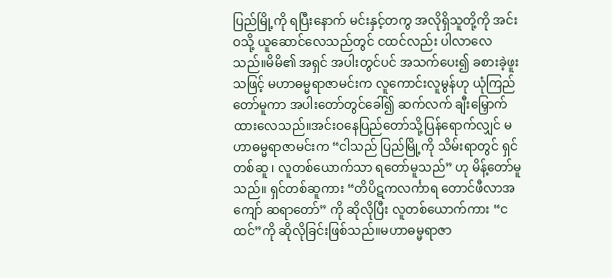ပြည်မြို့ကို ရပြီးနောက် မင်းနှင့်တကွ အလိုရှိသူတို့ကို အင်းဝသို့ ယူဆောင်လေသည်တွင် ငထင်လည်း ပါလာလေသည်။မိမိ၏ အရှင် အပါးတွင်ပင် အသက်ပေး၍ ခစားခဲ့ဖူးသဖြင့် မဟာဓမ္မရာဇာမင်းက လူကောင်းလူမွန်ဟု ယုံကြည်တော်မူကာ အပါးတော်တွင်ခေါ်၍ ဆက်လက် ချီးမြှောက်ထားလေသည်။အင်းဝနေပြည်တော်သို့ပြန်ရောက်လျှင် မဟာဓမ္မရာဇာမင်းက “ငါသည် ပြည်မြို့ကို သိမ်းရာတွင် ရှင်တစ်ဆူ ၊ လူတစ်ယောက်သာ ရတော်မူသည်” ဟု မိန့်တော်မူသည်။ ရှင်တစ်ဆူကား “တိပိဋကလင်္ကာရ တောင်ဖီလာအကျော် ဆရာတော်” ကို ဆိုလိုပြီး လူတစ်ယောက်ကား “ငထင်”ကို ဆိုလိုခြင်းဖြစ်သည်။မဟာဓမ္မရာဇာ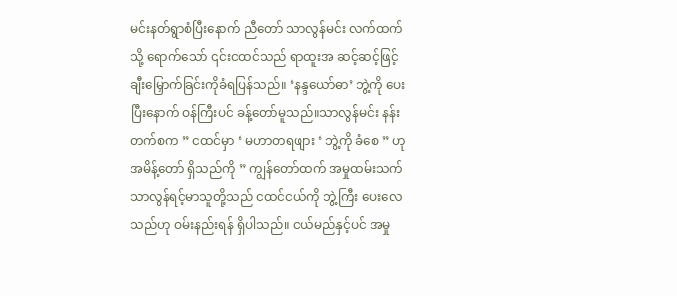မင်းနတ်ရွာစံပြီးနောက် ညီတော် သာလွန်မင်း လက်ထက်သို့ ရောက်သော် ၎င်းငထင်သည် ရာထူးအ ဆင့်ဆင့်ဖြင့် ချီးမြှောက်ခြင်းကိုခံရပြန်သည်။ ‘နန္ဒယော်ဓာ’ ဘွဲ့ကို ပေးပြီးနောက် ဝန်ကြီးပင် ခန့်တော်မူသည်။သာလွန်မင်း နန်းတက်စက ” ငထင်မှာ ‘ မဟာတရဖျား ‘ ဘွဲ့ကို ခံစေ ” ဟု အမိန့်တော် ရှိသည်ကို ” ကျွန်တော်ထက် အမှုထမ်းသက် သာလွန်ရင့်မာသူတို့သည် ငထင်ငယ်ကို ဘွဲ့ကြီး ပေးလေသည်ဟု ဝမ်းနည်းရန် ရှိပါသည်။ ငယ်မည်နှင့်ပင် အမှု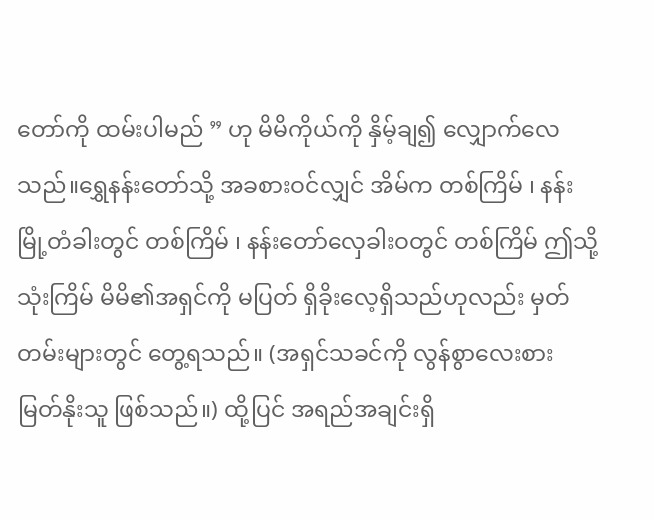တော်ကို ထမ်းပါမည် ” ဟု မိမိကိုယ်ကို နှိမ့်ချ၍ လျှောက်လေသည်။ရွှေနန်းတော်သို့ အခစားဝင်လျှင် အိမ်က တစ်ကြိမ် ၊ နန်းမြို့တံခါးတွင် တစ်ကြိမ် ၊ နန်းတော်လှေခါးဝတွင် တစ်ကြိမ် ဤသို့ သုံးကြိမ် မိမိ၏အရှင်ကို မပြတ် ရှိခိုးလေ့ရှိသည်ဟုလည်း မှတ်တမ်းများတွင် တွေ့ရသည်။ (အရှင်သခင်ကို လွန်စွာလေးစား မြတ်နိုးသူ ဖြစ်သည်။) ထို့ပြင် အရည်အချင်းရှိ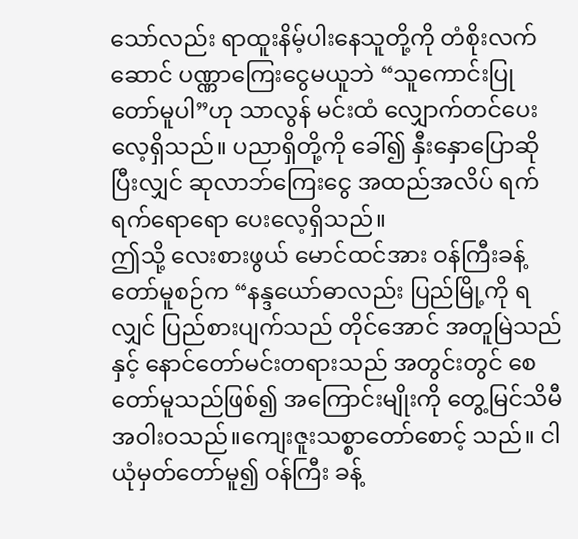သော်လည်း ရာထူးနိမ့်ပါးနေသူတို့ကို တံစိုးလက်ဆောင် ပဏ္ဏာကြေးငွေမယူဘဲ “သူကောင်းပြုတော်မူပါ”ဟု သာလွန် မင်းထံ လျှောက်တင်ပေးလေ့ရှိသည်။ ပညာရှိတို့ကို ခေါ်၍ နှီးနှောပြောဆိုပြီးလျှင် ဆုလာဘ်ကြေးငွေ အထည်အလိပ် ရက်ရက်ရောရော ပေးလေ့ရှိသည်။
ဤသို့ လေးစားဖွယ် မောင်ထင်အား ဝန်ကြီးခန့်တော်မူစဉ်က “နန္ဒယော်ဓာလည်း ပြည်မြို့ကို ရလျှင် ပြည်စားပျက်သည် တိုင်အောင် အတူမြဲသည်နှင့် နောင်တော်မင်းတရားသည် အတွင်းတွင် စေတော်မူသည်ဖြစ်၍ အကြောင်းမျိုးကို တွေ့မြင်သိမီ အဝါးဝသည်။ကျေးဇူးသစ္စာတော်စောင့် သည်။ ငါယုံမှတ်တော်မူ၍ ဝန်ကြီး ခန့်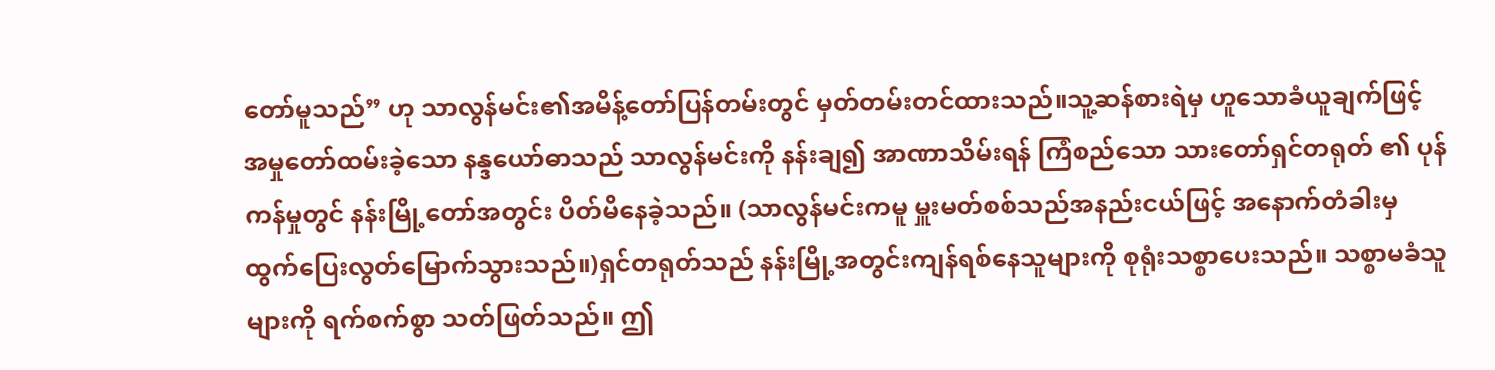တော်မူသည်” ဟု သာလွန်မင်း၏အမိန့်တော်ပြန်တမ်းတွင် မှတ်တမ်းတင်ထားသည်။သူ့ဆန်စားရဲမှ ဟူသောခံယူချက်ဖြင့် အမှုတော်ထမ်းခဲ့သော နန္ဒယော်ဓာသည် သာလွန်မင်းကို နန်းချ၍ အာဏာသိမ်းရန် ကြံစည်သော သားတော်ရှင်တရုတ် ၏ ပုန် ကန်မှုတွင် နန်းမြို့တော်အတွင်း ပိတ်မိနေခဲ့သည်။ (သာလွန်မင်းကမူ မှူးမတ်စစ်သည်အနည်းငယ်ဖြင့် အနောက်တံခါးမှ ထွက်ပြေးလွတ်မြောက်သွားသည်။)ရှင်တရုတ်သည် နန်းမြို့အတွင်းကျန်ရစ်နေသူများကို စုရုံးသစ္စာပေးသည်။ သစ္စာမခံသူများကို ရက်စက်စွာ သတ်ဖြတ်သည်။ ဤ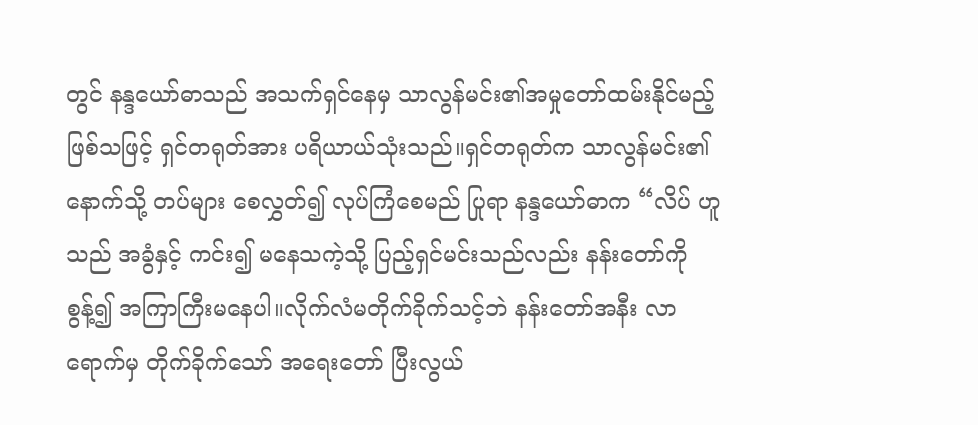တွင် နန္ဒယော်ဓာသည် အသက်ရှင်နေမှ သာလွန်မင်း၏အမှုတော်ထမ်းနိုင်မည့် ဖြစ်သဖြင့် ရှင်တရုတ်အား ပရိယာယ်သုံးသည်။ရှင်တရုတ်က သာလွန်မင်း၏ နောက်သို့ တပ်များ စေလွှတ်၍ လုပ်ကြံစေမည် ပြုရာ နန္ဒယော်ဓာက “လိပ် ဟူသည် အခွံနှင့် ကင်း၍ မနေသကဲ့သို့ ပြည့်ရှင်မင်းသည်လည်း နန်းတော်ကို စွန့်၍ အကြာကြီးမနေပါ။လိုက်လံမတိုက်ခိုက်သင့်ဘဲ နန်းတော်အနီး လာရောက်မှ တိုက်ခိုက်သော် အရေးတော် ပြီးလွယ်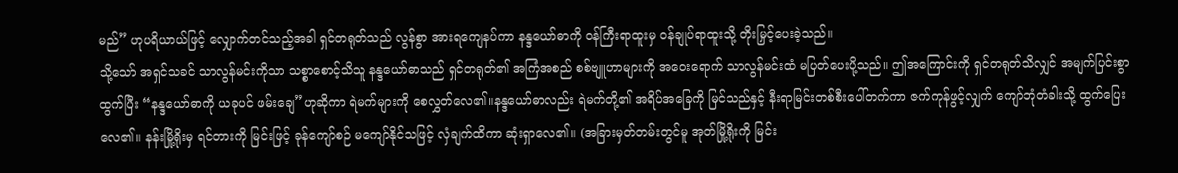မည်” ဟုပရိယာယ်ဖြင့် လျှောက်တင်သည့်အခါ ရှင်တရုတ်သည် လွန်စွာ အားရကျေနပ်ကာ နန္ဒယော်ဓာကို ဝန်ကြီးရာထူးမှ ဝန်ချုပ်ရာထူးသို့ တိုးမြှင့်ပေးခဲ့သည်။
သို့သော် အရှင်သခင် သာလွန်မင်းကိုသာ သစ္စာစောင့်သိသူ နန္ဒယော်ဓာသည် ရှင်တရုတ်၏ အကြံအစည် စစ်ဗျူဟာများကို အဝေးရောက် သာလွန်မင်းထံ မပြတ်ပေးပို့သည်။ ဤအကြောင်းကို ရှင်တရုတ်သိလျှင် အမျက်ပြင်းစွာ ထွက်ပြီး “နန္ဒယော်ဓာကို ယခုပင် ဖမ်းချေ”ဟုဆိုကာ ရဲမက်များကို စေလွှတ်လေ၏။နန္ဒယော်ဓာလည်း ရဲမက်တို့၏ အရိပ်အခြေကို မြင်သည်နှင့် နီးရာမြင်းတစ်စီးပေါ်တက်ကာ ဇက်ကုန်ဖွင့်လျှက် ကျော်ဘုံတံခါးသို့ ထွက်ပြေးလေ၏။ နန်းမြို့ရိုးမှ ရင်တားကို မြင်းဖြင့် ခုန်ကျော်စဉ် မကျော်နိုင်သဖြင့် လှံချက်ထိကာ ဆုံးရှာလေ၏။ (အခြားမှတ်တမ်းတွင်မူ အုတ်မြို့ရိုးကို မြင်း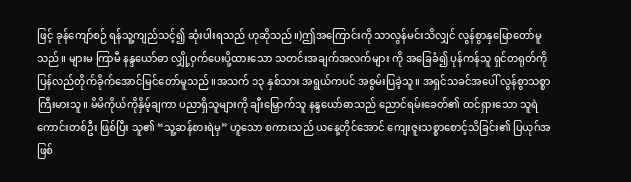ဖြင့် ခုန်ကျော်စဉ် ရန်သူ့ကျည်သင့်၍ ဆုံးပါးရသည် ဟုဆိုသည်။)ဤအကြောင်းကို သာလွန်မင်းသိလျှင် လွန်စွာနှမြောတော်မူသည်။ များမ ကြာမီ နန္ဒယော်ဓာ လျှို့ဝှက်ပေးပို့ထားသော သတင်းအချက်အလက်များ ကို အခြေခံ၍ ပုန်ကန်သူ ရှင်တရုတ်ကို ပြန်လည်တိုက်ခိုက်အောင်မြင်တော်မူသည်။အသက် ၁၃ နှစ်သား အရွယ်ကပင် အစွမ်းပြခဲ့သူ။ အရှင်သခင်အပေါ် လွန်စွာသစ္စာကြီးမားသူ။ မိမိကိုယ်ကိုနှိမ့်ချကာ ပညာရှိသူများကို ချီးမြှောက်သူ နန္ဒယော်ဓာသည် ညောင်ရမ်းခေတ်၏ ထင်ရှားသော သူရဲကောင်းတစ်ဦး ဖြစ်ပြီး သူ၏ “သူ့ဆန်စားရဲမှ” ဟူသော စကားသည် ယနေ့တိုင်အောင် ကျေးဇူးသစ္စာစောင့်သိခြင်း၏ ပြယုဂ်အဖြစ်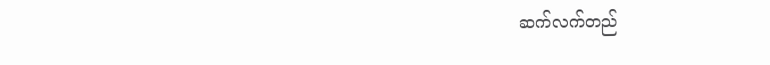ဆက်လက်တည်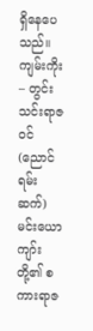ရှိနေပေသည်။
ကျမ်းကိုး – တွင်းသင်းရာဇဝင် (ညောင်ရမ်းဆက်) မင်းယောကျာ်းတို့၏ စကားရာဇ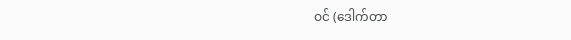ဝင် (ဒေါက်တာ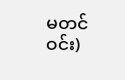မတင်ဝင်း)